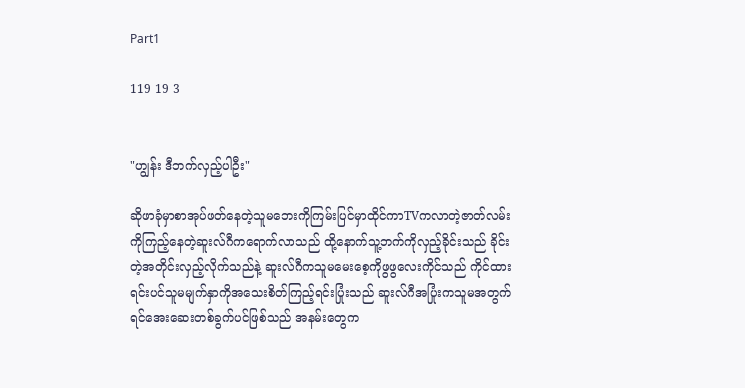Part1

119 19 3


"ဟျွန်း ဒီဘက်လှည့်ပါဦး"

ဆိုဖာခုံမှာစာအုပ်ဖတ်နေတဲ့သူမဘေးကိုကြမ်းပြင်မှာထိုင်ကာTVကလာတဲ့ဇာတ်လမ်းကိုကြည့်နေတဲ့ဆူးလ်ဂီကရောက်လာသည် ထို့နောက်သူ့ဘက်ကိုလှည့်ခိုင်းသည် ခိုင်းတဲ့အတိုင်းလှည့်လိုက်သည်နဲ့ ဆူးလ်ဂီကသူမမေးစေ့ကိုဖွဖွလေးကိုင်သည် ကိုင်ထားရင်းပင်သူမမျက်နှာကိုအသေးစိတ်ကြည့်ရင်းပြုံးသည် ဆူးလ်ဂီအပြုံးကသူမအတွက်ရင်အေးဆေးတစ်ခွက်ပင်ဖြစ်သည် အနမ်းတွေက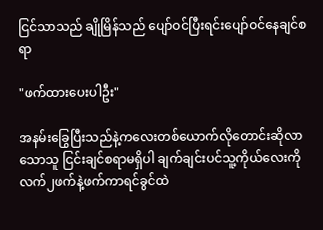ငြင်သာသည် ချိုမြိန်သည် ပျော်ဝင်ပြီးရင်းပျော်ဝင်နေချင်စရာ

"ဖက်ထားပေးပါဦး"

အနမ်းခြွေပြီးသည်နဲ့ကလေးတစ်ယောက်လိုတောင်းဆိုလာသောသူ ငြင်းချင်စရာမရှိပါ ချက်ချင်းပင်သူ့ကိုယ်လေးကိုလက်၂ဖက်နဲ့ဖက်ကာရင်ခွင်ထဲ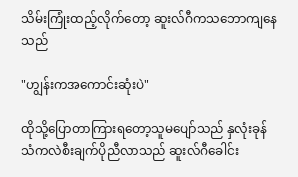သိမ်းကြုံးထည့်လိုက်တော့ ဆူးလ်ဂီကသဘောကျနေသည်

"ဟျွန်းကအကောင်းဆုံးပဲ"

ထိုသို့ပြောတာကြားရတော့သူမပျော်သည် နှလုံးခုန်သံကလဲစီးချက်ပိုညီလာသည် ဆူးလ်ဂီခေါင်း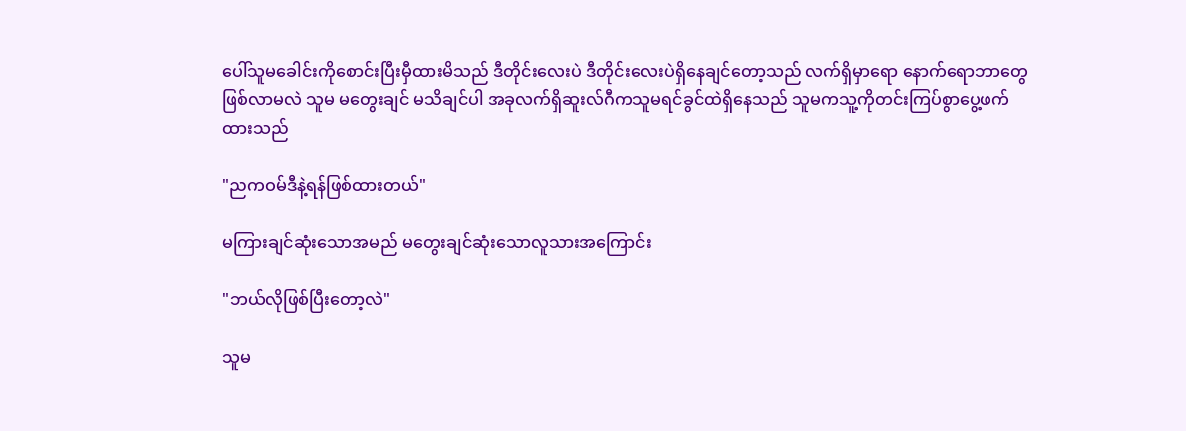ပေါ်သူမခေါင်းကိုစောင်းပြီးမှီထားမိသည် ဒီတိုင်းလေးပဲ ဒီတိုင်းလေးပဲရှိနေချင်တော့သည် လက်ရှိမှာရော နောက်ရောဘာတွေဖြစ်လာမလဲ သူမ မတွေးချင် မသိချင်ပါ အခုလက်ရှိဆူးလ်ဂီကသူမရင်ခွင်ထဲရှိနေသည် သူမကသူ့ကိုတင်းကြပ်စွာပွေ့ဖက်ထားသည်

"ညကဝမ်ဒီနဲ့ရန်ဖြစ်ထားတယ်"

မကြားချင်ဆုံးသောအမည် မတွေးချင်ဆုံးသောလူသားအကြောင်း

"ဘယ်လိုဖြစ်ပြီးတော့လဲ"

သူမ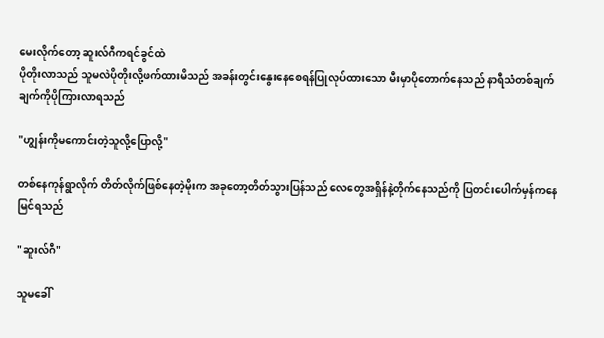မေးလိုက်တော့ ဆူးလ်ဂီကရင်ခွင်ထဲ
ပိုတိုးလာသည် သူမလဲပိုတိုးလို့ဖက်ထားမိသည် အခန်းတွင်းနွေးနေစေရန်ပြုလုပ်ထားသော မီးမှာပိုတောက်နေသည် နာရီသံတစ်ချက်ချက်ကိုပိုကြားလာရသည်

"ဟျွန်းကိုမကောင်းတဲ့သူလို့ပြောလို့"

တစ်နေကုန်ရွာလိုက် တိတ်လိုက်ဖြစ်နေတဲ့မိုးက အခုတော့တိတ်သွားပြန်သည် လေတွေအရှိန်နဲ့တိုက်နေသည်ကို ပြတင်းပေါက်မှန်ကနေမြင်ရသည်

"ဆူးလ်ဂီ"

သူမခေါ်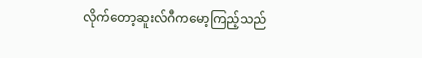လိုက်တော့ဆူးလ်ဂီကမော့ကြည့်သည်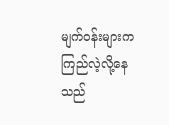မျက်ဝန်းများကကြည်လဲ့လို့နေသည်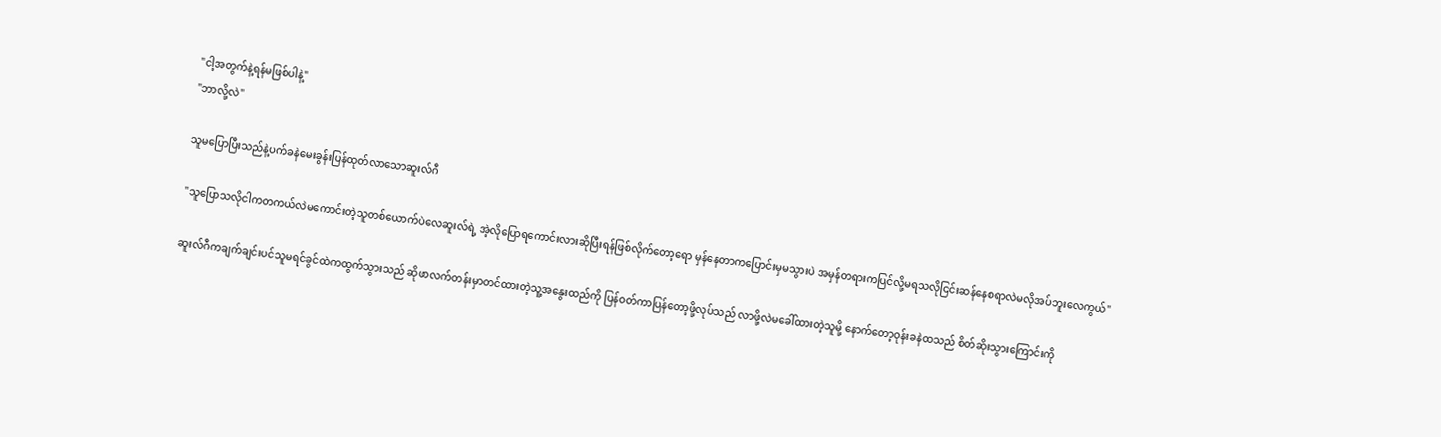"ငါ့အတွက်နဲ့ရန်မဖြစ်ပါနဲ့"
"ဘာလို့လဲ"

သူမပြောပြီးသည်နဲ့ပက်ခနဲမေးခွန်းပြန်ထုတ်လာသောဆူးလ်ဂီ

"သူပြောသလိုငါကတကယ်လဲမကောင်းတဲ့သူတစ်ယောက်ပဲလေဆူးလ်ရဲ့ အဲ့လိုပြောရကောင်းလားဆိုပြီးရန်ဖြစ်လိုက်တော့ရော မှန်နေတာကပြောင်းမှမသွားပဲ အမှန်တရားကပြင်လို့မရသလိုငြင်းဆန်နေစရာလဲမလိုအပ်ဘူးလေကွယ်"

ဆူးလ်ဂီကချက်ချင်းပင်သူမရင်ခွင်ထဲကထွက်သွားသည် ဆိုဖာလက်တန်းမှာတင်ထားတဲ့သူ့အနွေးထည်ကို ပြန်ဝတ်ကာပြန်တော့ဖို့လုပ်သည် လာဖို့လဲမခေါ်ထားတဲ့သူမို့ နောက်တော့ဝုန်းခနဲထသည် စိတ်ဆိုးသွားကြောင်းကို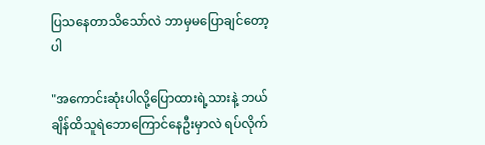ပြသနေတာသိသော်လဲ ဘာမှမပြောချင်တော့ပါ

"အကောင်းဆုံးပါလို့ပြောထားရဲ့သားနဲ့ ဘယ်ချိန်ထိသူရဲဘောကြောင်နေဦးမှာလဲ ရပ်လိုက်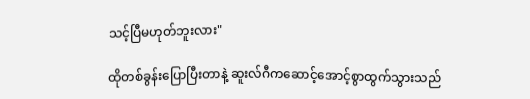သင့်ပြီမဟုတ်ဘူးလား"

ထိုတစ်ခွန်းပြောပြီးတာနဲ့ ဆူးလ်ဂီကဆောင့်အောင့်စွာထွက်သွားသည်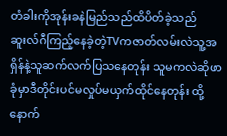တံခါးကိုအုန်းခနဲမြည်သည်ထိပိတ်ခဲ့သည် ဆူးလ်ဂီကြည့်နေခဲ့တဲ့TVကဇာတ်လမ်းလဲသူ့အရှိန်နဲ့သူဆက်လက်ပြသနေတုန်း သူမကလဲဆိုဖာခုံမှာဒီတိုင်းပင်မလှုပ်မယှက်ထိုင်နေတုန်း ထို့နောက်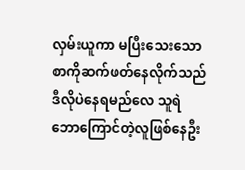လှမ်းယူကာ မပြီးသေးသောစာကိုဆက်ဖတ်နေလိုက်သည် ဒီလိုပဲနေရမည်လေ သူရဲဘောကြောင်တဲ့လူဖြစ်နေဦး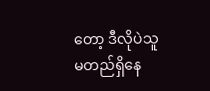တော့ ဒီလိုပဲသူမတည်ရှိနေ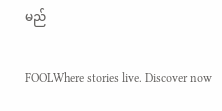မည်

FOOLWhere stories live. Discover now